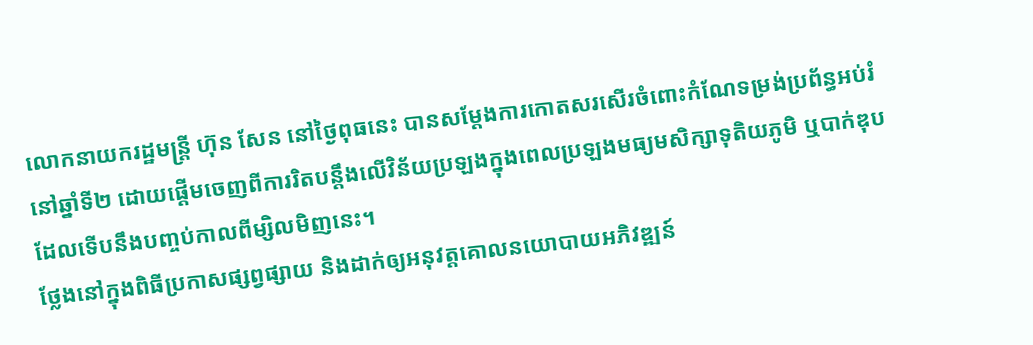លោកនាយករដ្ឋមន្ត្រី ហ៊ុន សែន នៅថ្ងៃពុធនេះ បានសម្ដែងការកោតសរសើរចំពោះកំណែទម្រង់ប្រព័ន្ធអប់រំនៅឆ្នាំទី២ ដោយផ្តើមចេញពីការរិតបន្តឹងលើវិន័យប្រឡងក្នុងពេលប្រឡងមធ្យមសិក្សាទុតិយភូមិ ឬបាក់ឌុបដែលទើបនឹងបញ្ចប់កាលពីម្សិលមិញនេះ។
ថ្លែងនៅក្នុងពិធីប្រកាសផ្សព្វផ្សាយ និងដាក់ឲ្យអនុវត្តគោលនយោបាយអភិវឌ្ឍន៍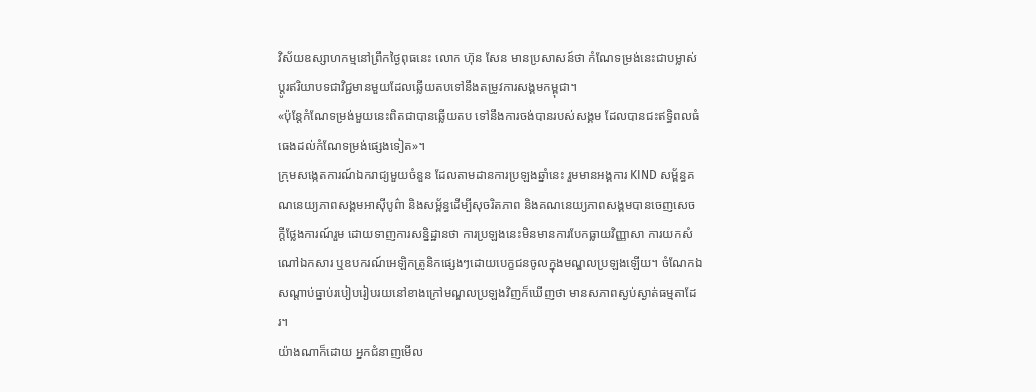វិស័យឧស្សាហកម្មនៅព្រឹកថ្ងៃពុធនេះ លោក ហ៊ុន សែន មានប្រសាសន៍ថា កំណែទម្រង់នេះជាបម្លាស់ប្តូរឥរិយាបទជាវិជ្ជមានមួយដែលឆ្លើយតបទៅនឹងតម្រូវការសង្គមកម្ពុជា។
«ប៉ុន្តែកំណែទម្រង់មួយនេះពិតជាបានឆ្លើយតប ទៅនឹងការចង់បានរបស់សង្គម ដែលបានជះឥទ្ធិពលធំធេងដល់កំណែទម្រង់ផ្សេងទៀត»។
ក្រុមសង្កេតការណ៍ឯករាជ្យមួយចំនួន ដែលតាមដានការប្រឡងឆ្នាំនេះ រួមមានអង្គការ KIND សម្ព័ន្ធគណនេយ្យភាពសង្គមអាស៊ីបូព៌ា និងសម្ព័ន្ធដើម្បីសុចរិតភាព និងគណនេយ្យភាពសង្គមបានចេញសេចក្តីថ្លែងការណ៍រួម ដោយទាញការសន្និដ្ឋានថា ការប្រឡងនេះមិនមានការបែកធ្លាយវិញ្ញាសា ការយកសំណៅឯកសារ ឬឧបករណ៍អេឡិកត្រូនិកផ្សេងៗដោយបេក្ខជនចូលក្នុងមណ្ឌលប្រឡងឡើយ។ ចំណែកឯសណ្ដាប់ធ្នាប់របៀបរៀបរយនៅខាងក្រៅមណ្ឌលប្រឡងវិញក៏ឃើញថា មានសភាពស្ងប់ស្ងាត់ធម្មតាដែរ។
យ៉ាងណាក៏ដោយ អ្នកជំនាញមើល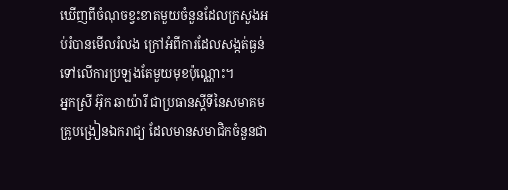ឃើញពីចំណុចខ្វះខាតមួយចំនួនដែលក្រសួងអប់រំបានមើលរំលង ក្រៅអំពីការដែលសង្កត់ធ្ងន់ទៅលើការប្រឡងតែមួយមុខប៉ុណ្ណោះ។
អ្នកស្រី អ៊ុក ឆាយ៉ារី ជាប្រធានស្តីទីនៃសមាគមគ្រូបង្រៀនឯករាជ្យ ដែលមានសមាជិកចំនួនជា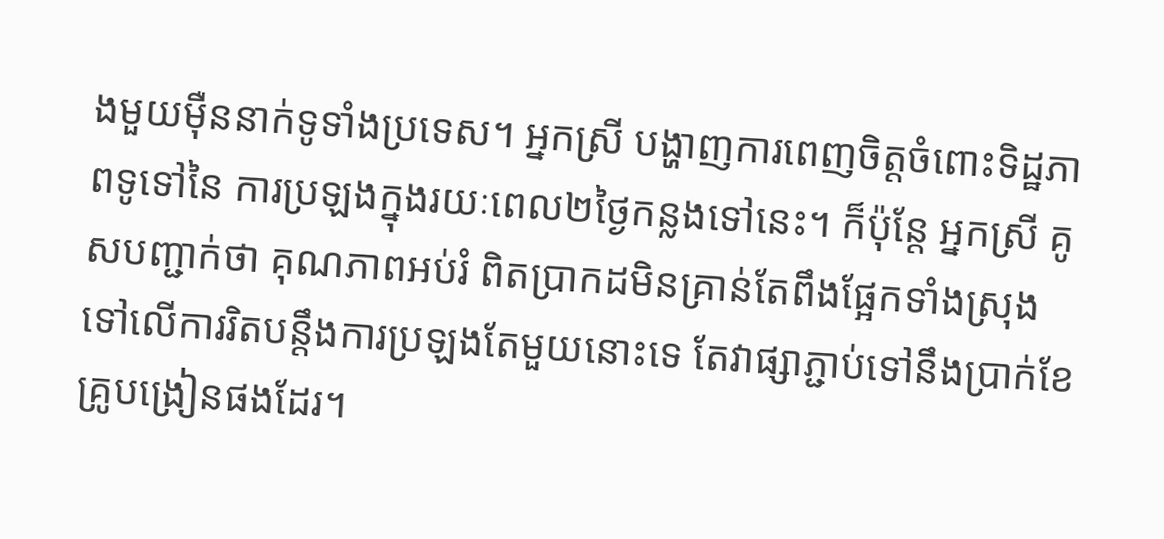ងមួយម៉ឺននាក់ទូទាំងប្រទេស។ អ្នកស្រី បង្ហាញការពេញចិត្តចំពោះទិដ្ឋភាពទូទៅនៃ ការប្រឡងក្នុងរយៈពេល២ថ្ងៃកន្លងទៅនេះ។ ក៏ប៉ុន្តែ អ្នកស្រី គូសបញ្ជាក់ថា គុណភាពអប់រំ ពិតប្រាកដមិនគ្រាន់តែពឹងផ្អែកទាំងស្រុងទៅលើការរិតបន្តឹងការប្រឡងតែមួយនោះទេ តែវាផ្សាភ្ជាប់ទៅនឹងប្រាក់ខែគ្រូបង្រៀនផងដែរ។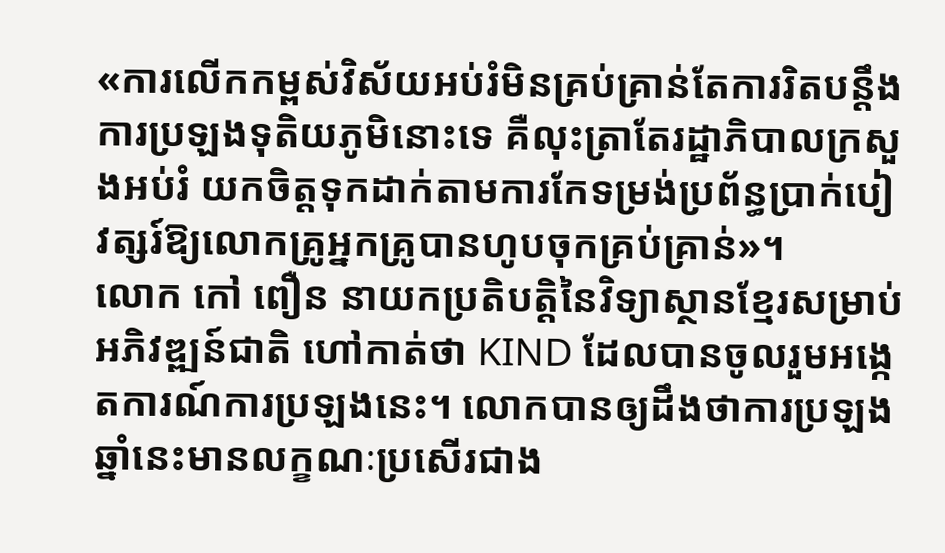«ការលើកកម្ពស់វិស័យអប់រំមិនគ្រប់គ្រាន់តែការរិតបន្តឹងការប្រឡងទុតិយភូមិនោះទេ គឺលុះត្រាតែរដ្ឋាភិបាលក្រសួងអប់រំ យកចិត្តទុកដាក់តាមការកែទម្រង់ប្រព័ន្ធប្រាក់បៀវត្សរ៍ឱ្យលោកគ្រូអ្នកគ្រូបានហូបចុកគ្រប់គ្រាន់»។
លោក កៅ ពឿន នាយកប្រតិបត្តិនៃវិទ្យាស្ថានខ្មែរសម្រាប់អភិវឌ្ឍន៍ជាតិ ហៅកាត់ថា KIND ដែលបានចូលរួមអង្កេតការណ៍ការប្រឡងនេះ។ លោកបានឲ្យដឹងថាការប្រឡងឆ្នាំនេះមានលក្ខណៈប្រសើរជាង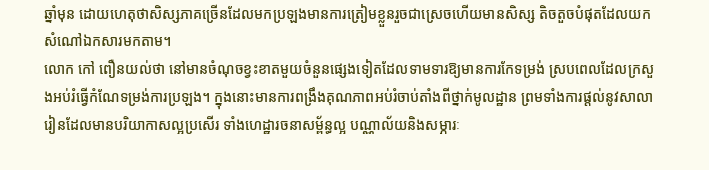ឆ្នាំមុន ដោយហេតុថាសិស្សភាគច្រើនដែលមកប្រឡងមានការត្រៀមខ្លួនរួចជាស្រេចហើយមានសិស្ស តិចតួចបំផុតដែលយកសំណៅឯកសារមកតាម។
លោក កៅ ពឿនយល់ថា នៅមានចំណុចខ្វះខាតមួយចំនួនផ្សេងទៀតដែលទាមទារឱ្យមានការកែទម្រង់ ស្របពេលដែលក្រសួងអប់រំធ្វើកំណែទម្រង់ការប្រឡង។ ក្នុងនោះមានការពង្រឹងគុណភាពអប់រំចាប់តាំងពីថ្នាក់មូលដ្ឋាន ព្រមទាំងការផ្តល់នូវសាលារៀនដែលមានបរិយាកាសល្អប្រសើរ ទាំងហេដ្ឋារចនាសម្ព័ន្ធល្អ បណ្ណាល័យនិងសម្ភារៈ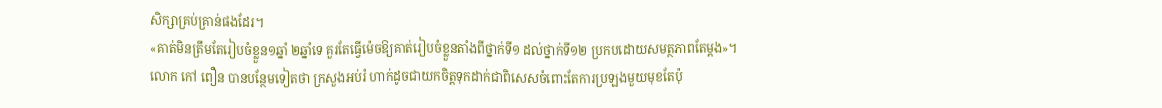សិក្សាគ្រប់គ្រាន់ផងដែរ។
«គាត់មិនត្រឹមតែរៀបចំខ្លួន១ឆ្នាំ ២ឆ្នាំទេ គួរតែធ្វើម៉េចឱ្យគាត់រៀបចំខ្លួនតាំងពីថ្នាក់ទី១ ដល់ថ្នាក់ទី១២ ប្រកបដោយសមត្ថភាពតែម្តង»។
លោក កៅ ពឿន បានបន្ថែមទៀតថា ក្រសួងអប់រំ ហាក់ដូចជាយកចិត្តទុកដាក់ជាពិសេសចំពោះតែការប្រឡងមួយមុខតែប៉ុ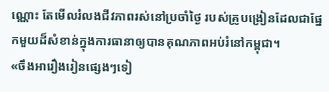ណ្ណោះ តែមើលរំលងជីវភាពរស់នៅប្រចាំថ្ងៃ របស់គ្រូបង្រៀនដែលជាផ្នែកមួយដ៏សំខាន់ក្នុងការធានាឲ្យបានគុណភាពអប់រំនៅកម្ពុជា។
«ចឹងអារឿងរៀនផ្សេងៗទៀ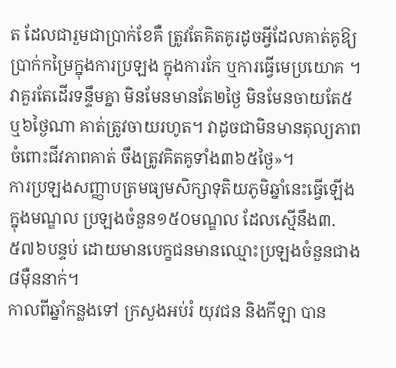ត ដែលជារួមជាប្រាក់ខែគឺ ត្រូវតែគិតគូរដូចអ្វីដែលគាត់គូឱ្យប្រាក់កម្រៃក្នុងការប្រឡង ក្នុងការកែ ឬការធ្វើមេប្រយោគ ។ វាគួរតែដើរទន្ទឹមគ្នា មិនមែនមានតែ២ថ្ងៃ មិនមែនចាយតែ៥ ឬ៦ថ្ងៃណា គាត់ត្រូវចាយរហូត។ វាដូចជាមិនមានតុល្យភាពចំពោះជីវភាពគាត់ ចឹងត្រូវគិតគូទាំង៣៦៥ថ្ងៃ»។
ការប្រឡងសញ្ញាបត្រមធ្យមសិក្សាទុតិយភូមិឆ្នាំនេះធ្វើឡើងក្នុងមណ្ឌល ប្រឡងចំនួន១៥០មណ្ឌល ដែលស្មើនឹង៣.៥៧៦បន្ទប់ ដោយមានបេក្ខជនមានឈ្មោះប្រឡងចំនួនជាង៨ម៉ឺននាក់។
កាលពីឆ្នាំកន្លងទៅ ក្រសួងអប់រំ យុវជន និងកីឡា បាន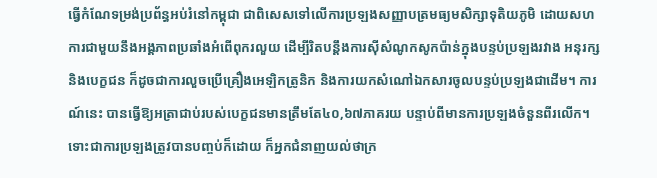ធ្វើកំណែទម្រង់ប្រព័ន្ធអប់រំនៅកម្ពុជា ជាពិសេសទៅលើការប្រឡងសញ្ញាបត្រមធ្យមសិក្សាទុតិយភូមិ ដោយសហការជាមួយនឹងអង្គភាពប្រឆាំងអំពើពុករលួយ ដើម្បីរិតបន្តឹងការស៊ីសំណូកសូកប៉ាន់ក្នុងបន្ទប់ប្រឡងរវាង អនុរក្ស និងបេក្ខជន ក៏ដូចជាការលួចប្រើគ្រឿងអេឡិកត្រូនិក និងការយកសំណៅឯកសារចូលបន្ទប់ប្រឡងជាដើម។ ការណ៍នេះ បានធ្វើឱ្យអត្រាជាប់របស់បេក្ខជនមានត្រឹមតែ៤០,៦៧ភាគរយ បន្ទាប់ពីមានការប្រឡងចំនួនពីរលើក។
ទោះជាការប្រឡងត្រូវបានបញ្ចប់ក៏ដោយ ក៏អ្នកជំនាញយល់ថាក្រ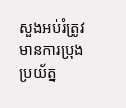សួងអប់រំត្រូវមានការប្រុងប្រយ័ត្ន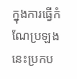ក្នុងការធ្វើកំណែប្រឡងនេះប្រកប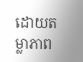ដោយតម្លាភាព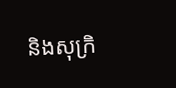និងសុក្រិ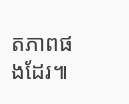តភាពផងដែរ៕